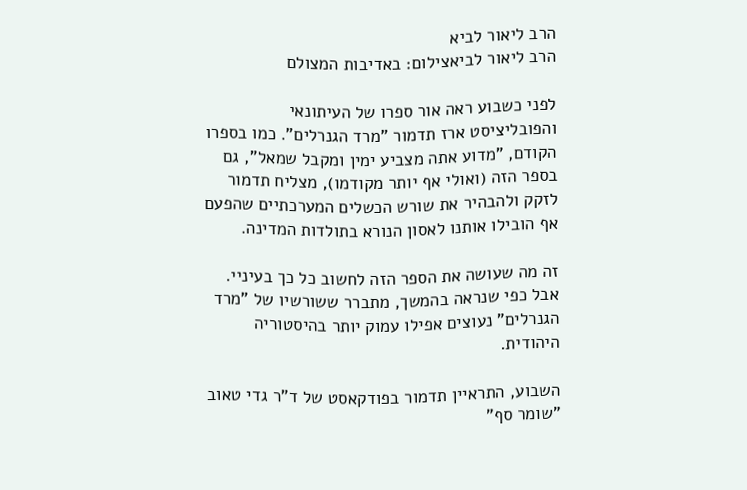הרב ליאור לביא
הרב ליאור לביאצילום: באדיבות המצולם

לפני כשבוע ראה אור ספרו של העיתונאי והפובליציסט ארז תדמור "מרד הגנרלים". כמו בספרו הקודם, "מדוע אתה מצביע ימין ומקבל שמאל", גם בספר הזה (ואולי אף יותר מקודמו), מצליח תדמור לזקק ולהבהיר את שורש הכשלים המערכתיים שהפעם אף הובילו אותנו לאסון הנורא בתולדות המדינה.

זה מה שעושה את הספר הזה לחשוב כל כך בעיניי. אבל כפי שנראה בהמשך, מתברר ששורשיו של "מרד הגנרלים" נעוצים אפילו עמוק יותר בהיסטוריה היהודית.

השבוע, התראיין תדמור בפודקאסט של ד"ר גדי טאוב "שומר סף"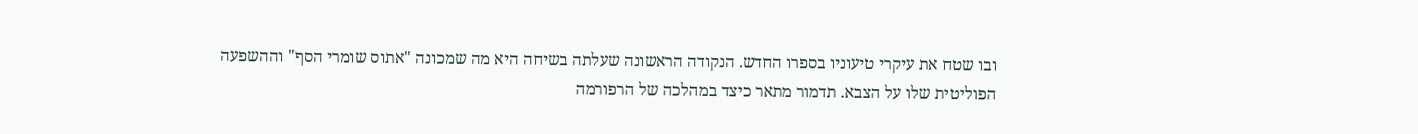ובו שטח את עיקרי טיעוניו בספרו החדש. הנקודה הראשונה שעלתה בשיחה היא מה שמכונה "אתוס שומרי הסף" וההשפעה הפוליטית שלו על הצבא. תדמור מתאר כיצד במהלכה של הרפורמה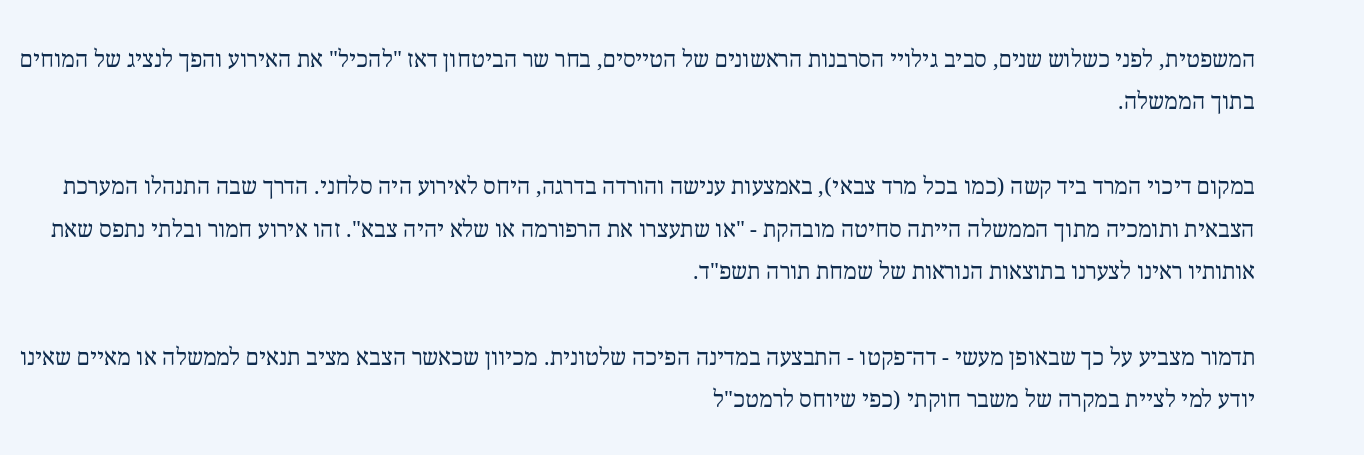המשפטית, לפני כשלוש שנים, סביב גילויי הסרבנות הראשונים של הטייסים, בחר שר הביטחון דאז "להכיל" את האירוע והפך לנציג של המוחים בתוך הממשלה.

במקום דיכוי המרד ביד קשה (כמו בכל מרד צבאי), באמצעות ענישה והורדה בדרגה, היחס לאירוע היה סלחני. הדרך שבה התנהלו המערכת הצבאית ותומכיה מתוך הממשלה הייתה סחיטה מובהקת - "או שתעצרו את הרפורמה או שלא יהיה צבא". זהו אירוע חמור ובלתי נתפס שאת אותותיו ראינו לצערנו בתוצאות הנוראות של שמחת תורה תשפ"ד.

תדמור מצביע על כך שבאופן מעשי - דה־פקטו - התבצעה במדינה הפיכה שלטונית. מכיוון שכאשר הצבא מציב תנאים לממשלה או מאיים שאינו יודע למי לציית במקרה של משבר חוקתי (כפי שיוחס לרמטכ"ל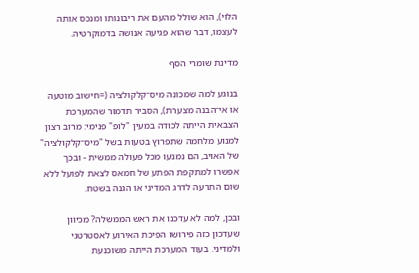הלוי), הוא שולל מהעם את ריבונותו ומנכס אותה לעצמו, דבר שהוא פגיעה אנושה בדמוקרטיה.

מדינת שומרי הסף

בנוגע למה שמכונה מיס־קלקולציה (=חישוב מוטעה או אי־הבנה מצערת), הסביר תדמור שהמערכת הצבאית הייתה לכודה במעין "לופ" פנימי: מרוב רצון למנוע מלחמה שתפרוץ בטעות בשל "מיס־קלקולציה" של האויב, הם נמנעו מכל פעולה ממשית - ובכך אפשרו למתקפת הפתע של חמאס לצאת לפועל ללא שום התרעה לדרג המדיני או הגנה בשטח.

ובכן, למה לא עדכנו את ראש הממשלה? מכיוון שעדכון כזה פירושו הפיכת האירוע לאסטרטגי ולמדיני. בעוד המערכת הייתה משוכנעת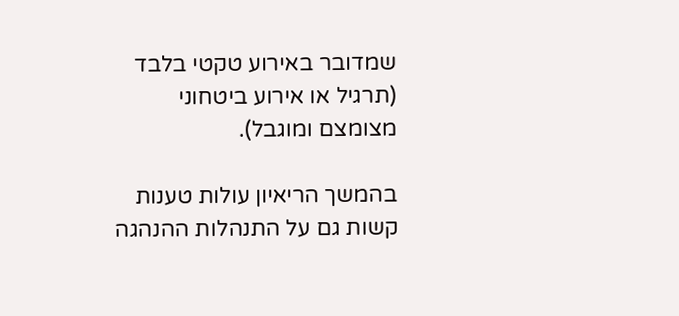שמדובר באירוע טקטי בלבד (תרגיל או אירוע ביטחוני מצומצם ומוגבל).

בהמשך הריאיון עולות טענות קשות גם על התנהלות ההנהגה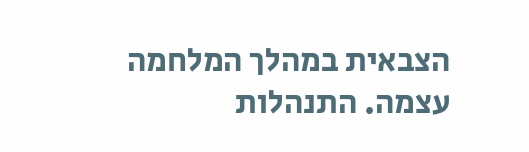הצבאית במהלך המלחמה עצמה. התנהלות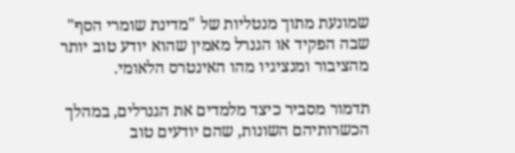שמונעת מתוך מנטליות של "מדינת שומרי הסף" שבה הפקיד או הגנרל מאמין שהוא יודע טוב יותר מהציבור ומנציגיו מהו האינטרס הלאומי.

תדמור מסביר כיצד מלמדים את הגנרלים, במהלך הכשרותיהם השונות, שהם יודעים טוב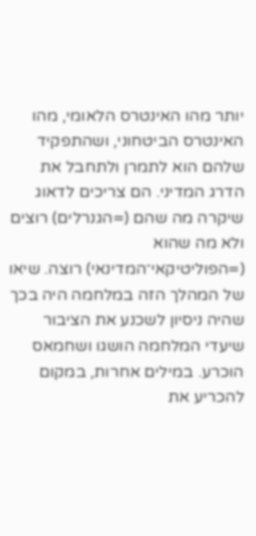יותר מהו האינטרס הלאומי, מהו האינטרס הביטחוני, ושהתפקיד שלהם הוא לתמרן ולתחבל את הדרג המדיני. הם צריכים לדאוג שיקרה מה שהם (=הגנרלים) רוצים ולא מה שהוא (=הפוליטיקאי־המדינאי) רוצה. שיאו של המהלך הזה במלחמה היה בכך שהיה ניסיון לשכנע את הציבור שיעדי המלחמה הושגו ושחמאס הוכרע. במילים אחרות, במקום להכריע את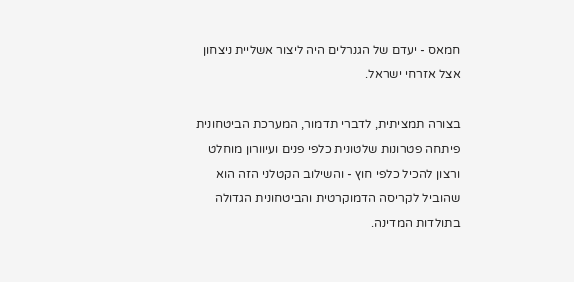חמאס - יעדם של הגנרלים היה ליצור אשליית ניצחון אצל אזרחי ישראל.

בצורה תמציתית, לדברי תדמור, המערכת הביטחונית פיתחה פטרונות שלטונית כלפי פנים ועיוורון מוחלט ורצון להכיל כלפי חוץ - והשילוב הקטלני הזה הוא שהוביל לקריסה הדמוקרטית והביטחונית הגדולה בתולדות המדינה.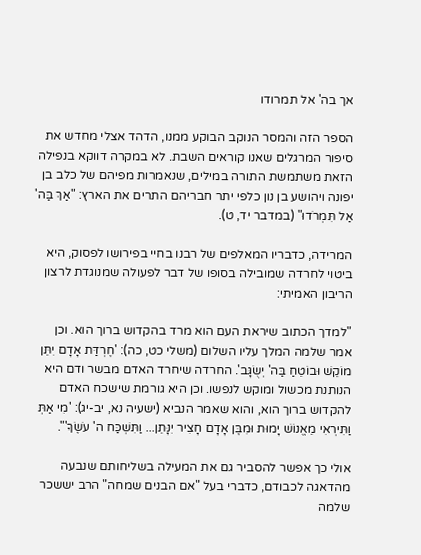אך בה' אל תמרודו

הספר הזה והמסר הנוקב הבוקע ממנו, הדהד אצלי מחדש את סיפור המרגלים שאנו קוראים השבת. לא במקרה דווקא בנפילה הזאת משתמשת התורה במילים, שנאמרות מפיהם של כלב בן יפונה ויהושע בן נון כלפי יתר חבריהם התרים את הארץ: "אַךְ בַּה' אַל תִּמְרֹדוּ" (במדבר יד, ט).

המרידה, כדבריו המאלפים של רבנו בחיי בפירושו לפסוק, היא ביטוי לחרדה שמובילה בסופו של דבר לפעולה שמנוגדת לרצון הריבון האמיתי:

"למדך הכתוב שיראת העם הוא מרד בהקדוש ברוך הוא. וכן אמר שלמה המלך עליו השלום (משלי כט, כה): 'חֶרְדַּת אָדָם יִתֵּן מוֹקֵשׁ וּבוֹטֵחַ בַּה' יְשֻׂגָּב'. החרדה שיחרד האדם מבשר ודם היא הנותנת מכשול ומוקש לנפשו. וכן היא גורמת שישכח האדם להקדוש ברוך הוא, והוא שאמר הנביא (ישעיה נא, יב-יג): 'מִי אַתְּ וַתִּירְאִי מֵאֱנוֹשׁ יָמוּת וּמִבֶּן אָדָם חָצִיר יִנָּתֵן... וַתִּשְׁכַּח ה' עֹשֶׂךָ'".

אולי כך אפשר להסביר גם את המעילה בשליחותם שנבעה מהדאגה לכבודם, כדברי בעל "אם הבנים שמחה" הרב יששכר שלמה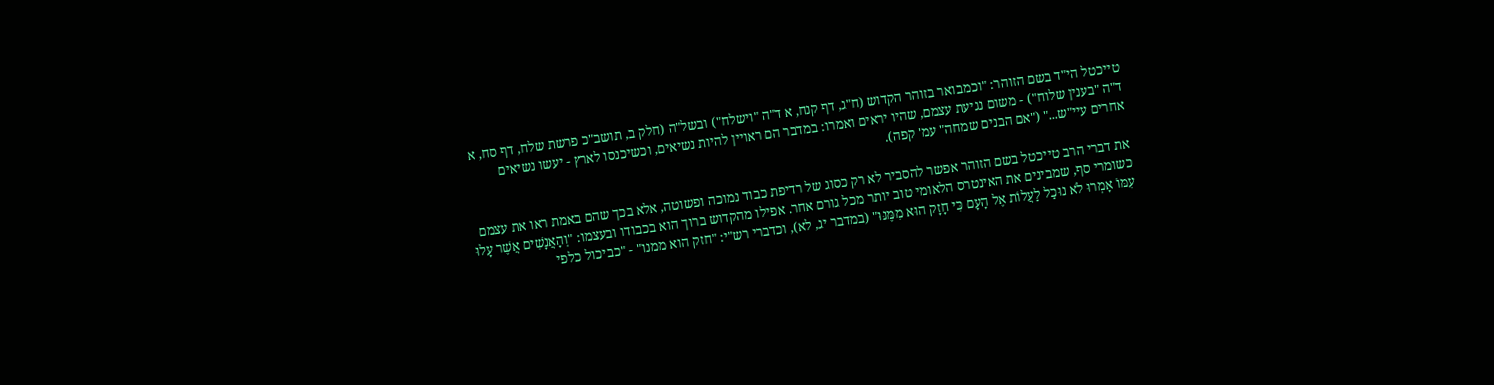טייכטל הי"ד בשם הזוהר: "וכמבואר בזוהר הקדוש (ח"ג, דף קנח, א ד"ה "וישלח") ובשל"ה (חלק ב, תושב"כ פרשת שלח, דף סח, א ד"ה "בענין שלוח") - משום נגיעת עצמם, שהיו יראים ואמרו: במדבר הם ראויין להיות נשיאים, וכשיכנסו לארץ - יעשו נשיאים אחרים עיי"ש..." ("אם הבנים שמחה" עמ' קפה).

את דברי הרב טייכטל בשם הזוהר אפשר להסביר לא רק כסוג של רדיפת כבוד נמוכה ופשוטה, אלא בכך שהם באמת ראו את עצמם כשומרי סף, שמבינים את האינטרס הלאומי טוב יותר מכל גורם אחר. אפילו מהקדוש ברוך הוא בכבודו ובעצמו: "וְהָאֲנָשִׁים אֲשֶׁר עָלוּ עִמּוֹ אָמְרוּ לֹא נוּכַל לַעֲלוֹת אֶל הָעָם כִּי חָזָק הוּא מִמֶּנּוּ" (במדבר יג, לא), וכדברי רש"י: "חזק הוא ממנו" - "כביכול כלפי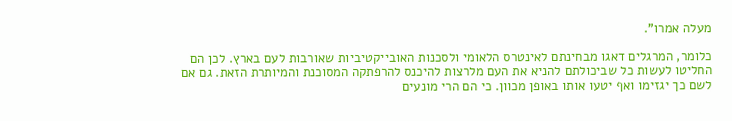מעלה אמרו".

כלומר, המרגלים דאגו מבחינתם לאינטרס הלאומי ולסכנות האובייקטיביות שאורבות לעם בארץ. לכן הם החליטו לעשות כל שביכולתם להניא את העם מלרצות להיכנס להרפתקה המסוכנת והמיותרת הזאת. גם אם לשם כך יגזימו ואף יטעו אותו באופן מכוון. כי הם הרי מונעים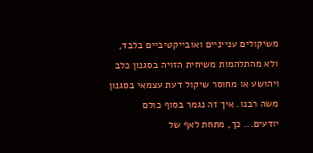משיקולים ענייניים ואובייקטיביים בלבד, ולא מהתלהמות משיחית הזויה בסגנון כלב ויהושע או מחוסר שיקול דעת עצמאי בסגנון משה רבנו. איך זה נגמר בסוף כולם יודעים... כך, מתחת לאף של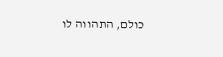כולם, התהווה לו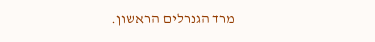מרד הגנרלים הראשון.